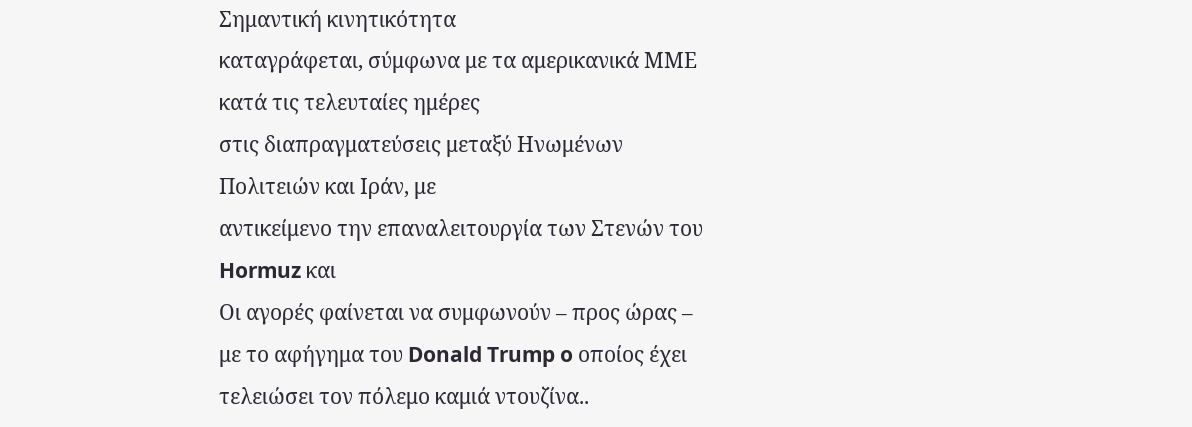Σημαντική κινητικότητα
καταγράφεται, σύμφωνα με τα αμερικανικά ΜΜΕ κατά τις τελευταίες ημέρες
στις διαπραγματεύσεις μεταξύ Ηνωμένων Πολιτειών και Ιράν, με
αντικείμενο την επαναλειτουργία των Στενών του Hormuz και
Οι αγορές φαίνεται να συμφωνούν – προς ώρας – με το αφήγημα του Donald Trump o οποίος έχει τελειώσει τον πόλεμο καμιά ντουζίνα..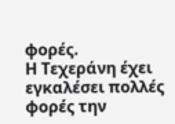φορές.
Η Τεχεράνη έχει εγκαλέσει πολλές φορές την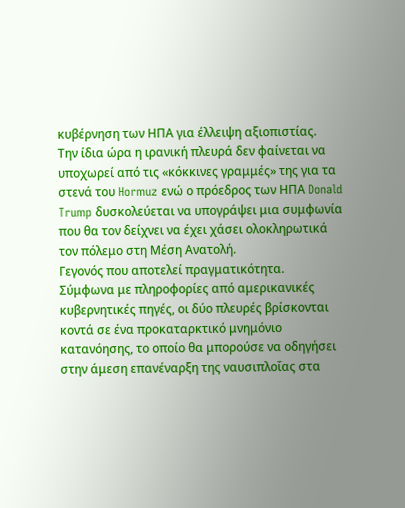κυβέρνηση των ΗΠΑ για έλλειψη αξιοπιστίας.
Την ίδια ώρα η ιρανική πλευρά δεν φαίνεται να υποχωρεί από τις «κόκκινες γραμμές» της για τα στενά του Hormuz ενώ ο πρόεδρος των ΗΠΑ Donald Trump δυσκολεύεται να υπογράψει μια συμφωνία που θα τον δείχνει να έχει χάσει ολοκληρωτικά τον πόλεμο στη Μέση Ανατολή.
Γεγονός που αποτελεί πραγματικότητα.
Σύμφωνα με πληροφορίες από αμερικανικές κυβερνητικές πηγές, οι δύο πλευρές βρίσκονται κοντά σε ένα προκαταρκτικό μνημόνιο κατανόησης, το οποίο θα μπορούσε να οδηγήσει στην άμεση επανέναρξη της ναυσιπλοΐας στα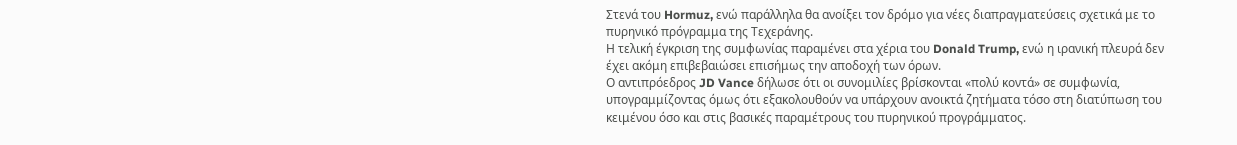Στενά του Hormuz, ενώ παράλληλα θα ανοίξει τον δρόμο για νέες διαπραγματεύσεις σχετικά με το πυρηνικό πρόγραμμα της Τεχεράνης.
Η τελική έγκριση της συμφωνίας παραμένει στα χέρια του Donald Trump, ενώ η ιρανική πλευρά δεν έχει ακόμη επιβεβαιώσει επισήμως την αποδοχή των όρων.
Ο αντιπρόεδρος JD Vance δήλωσε ότι οι συνομιλίες βρίσκονται «πολύ κοντά» σε συμφωνία, υπογραμμίζοντας όμως ότι εξακολουθούν να υπάρχουν ανοικτά ζητήματα τόσο στη διατύπωση του κειμένου όσο και στις βασικές παραμέτρους του πυρηνικού προγράμματος.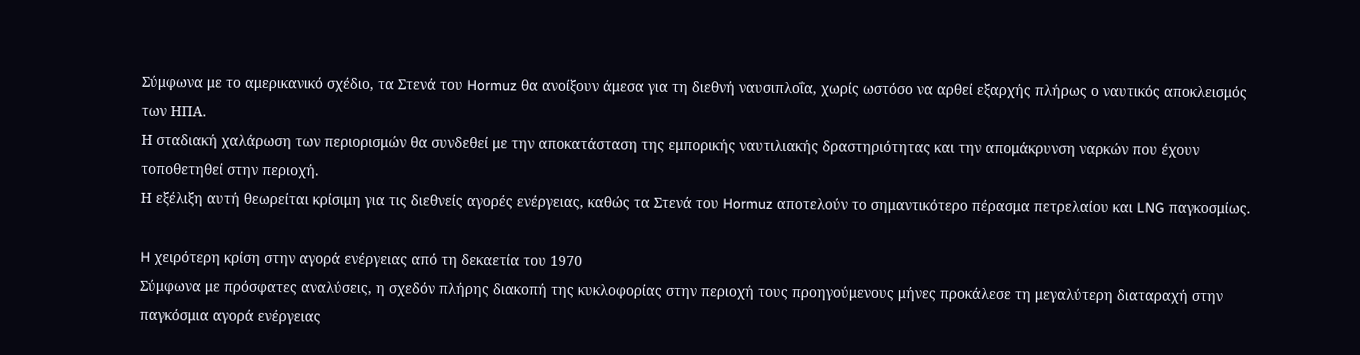Σύμφωνα με το αμερικανικό σχέδιο, τα Στενά του Hormuz θα ανοίξουν άμεσα για τη διεθνή ναυσιπλοΐα, χωρίς ωστόσο να αρθεί εξαρχής πλήρως ο ναυτικός αποκλεισμός των ΗΠΑ.
Η σταδιακή χαλάρωση των περιορισμών θα συνδεθεί με την αποκατάσταση της εμπορικής ναυτιλιακής δραστηριότητας και την απομάκρυνση ναρκών που έχουν τοποθετηθεί στην περιοχή.
Η εξέλιξη αυτή θεωρείται κρίσιμη για τις διεθνείς αγορές ενέργειας, καθώς τα Στενά του Hormuz αποτελούν το σημαντικότερο πέρασμα πετρελαίου και LNG παγκοσμίως.

H χειρότερη κρίση στην αγορά ενέργειας από τη δεκαετία του 1970
Σύμφωνα με πρόσφατες αναλύσεις, η σχεδόν πλήρης διακοπή της κυκλοφορίας στην περιοχή τους προηγούμενους μήνες προκάλεσε τη μεγαλύτερη διαταραχή στην παγκόσμια αγορά ενέργειας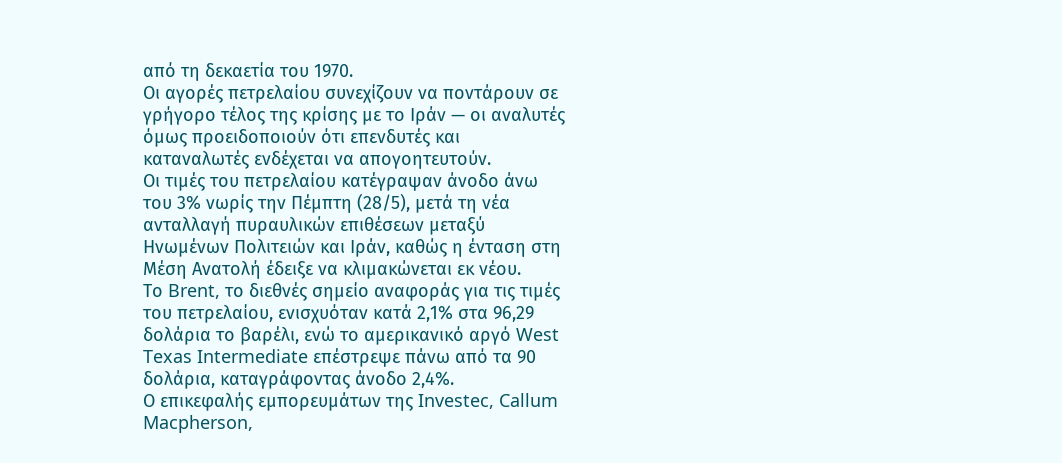από τη δεκαετία του 1970.
Οι αγορές πετρελαίου συνεχίζουν να ποντάρουν σε γρήγορο τέλος της κρίσης με το Ιράν — οι αναλυτές όμως προειδοποιούν ότι επενδυτές και καταναλωτές ενδέχεται να απογοητευτούν.
Οι τιμές του πετρελαίου κατέγραψαν άνοδο άνω του 3% νωρίς την Πέμπτη (28/5), μετά τη νέα ανταλλαγή πυραυλικών επιθέσεων μεταξύ Ηνωμένων Πολιτειών και Ιράν, καθώς η ένταση στη Μέση Ανατολή έδειξε να κλιμακώνεται εκ νέου.
Το Brent, το διεθνές σημείο αναφοράς για τις τιμές του πετρελαίου, ενισχυόταν κατά 2,1% στα 96,29 δολάρια το βαρέλι, ενώ το αμερικανικό αργό West Texas Intermediate επέστρεψε πάνω από τα 90 δολάρια, καταγράφοντας άνοδο 2,4%.
Ο επικεφαλής εμπορευμάτων της Investec, Callum Macpherson,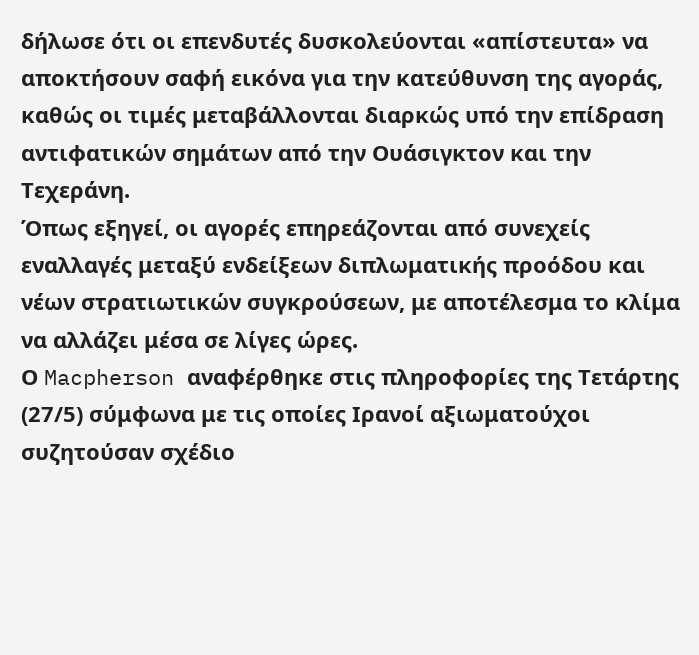δήλωσε ότι οι επενδυτές δυσκολεύονται «απίστευτα» να αποκτήσουν σαφή εικόνα για την κατεύθυνση της αγοράς, καθώς οι τιμές μεταβάλλονται διαρκώς υπό την επίδραση αντιφατικών σημάτων από την Ουάσιγκτον και την Τεχεράνη.
Όπως εξηγεί, οι αγορές επηρεάζονται από συνεχείς εναλλαγές μεταξύ ενδείξεων διπλωματικής προόδου και νέων στρατιωτικών συγκρούσεων, με αποτέλεσμα το κλίμα να αλλάζει μέσα σε λίγες ώρες.
Ο Macpherson αναφέρθηκε στις πληροφορίες της Τετάρτης (27/5) σύμφωνα με τις οποίες Ιρανοί αξιωματούχοι συζητούσαν σχέδιο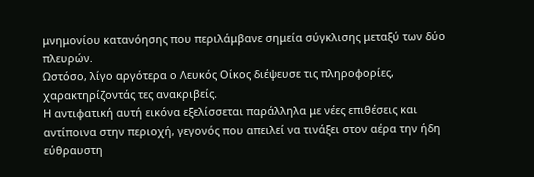μνημονίου κατανόησης που περιλάμβανε σημεία σύγκλισης μεταξύ των δύο πλευρών.
Ωστόσο, λίγο αργότερα ο Λευκός Οίκος διέψευσε τις πληροφορίες, χαρακτηρίζοντάς τες ανακριβείς.
Η αντιφατική αυτή εικόνα εξελίσσεται παράλληλα με νέες επιθέσεις και αντίποινα στην περιοχή, γεγονός που απειλεί να τινάξει στον αέρα την ήδη εύθραυστη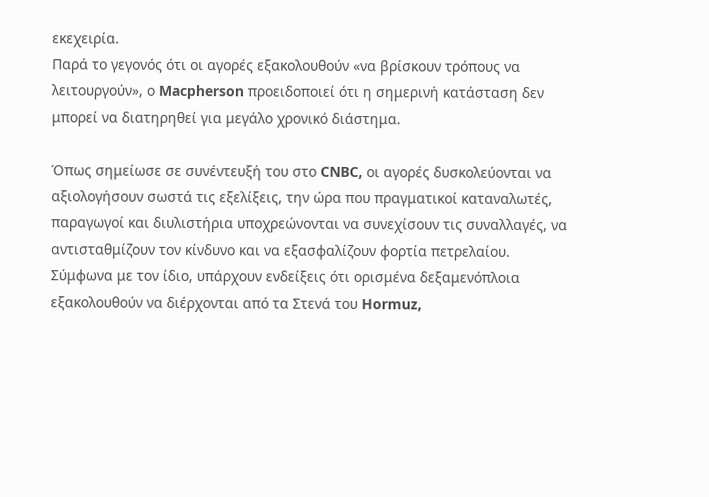εκεχειρία.
Παρά το γεγονός ότι οι αγορές εξακολουθούν «να βρίσκουν τρόπους να λειτουργούν», ο Macpherson προειδοποιεί ότι η σημερινή κατάσταση δεν μπορεί να διατηρηθεί για μεγάλο χρονικό διάστημα.

Όπως σημείωσε σε συνέντευξή του στο CNBC, οι αγορές δυσκολεύονται να αξιολογήσουν σωστά τις εξελίξεις, την ώρα που πραγματικοί καταναλωτές, παραγωγοί και διυλιστήρια υποχρεώνονται να συνεχίσουν τις συναλλαγές, να αντισταθμίζουν τον κίνδυνο και να εξασφαλίζουν φορτία πετρελαίου.
Σύμφωνα με τον ίδιο, υπάρχουν ενδείξεις ότι ορισμένα δεξαμενόπλοια εξακολουθούν να διέρχονται από τα Στενά του Hormuz,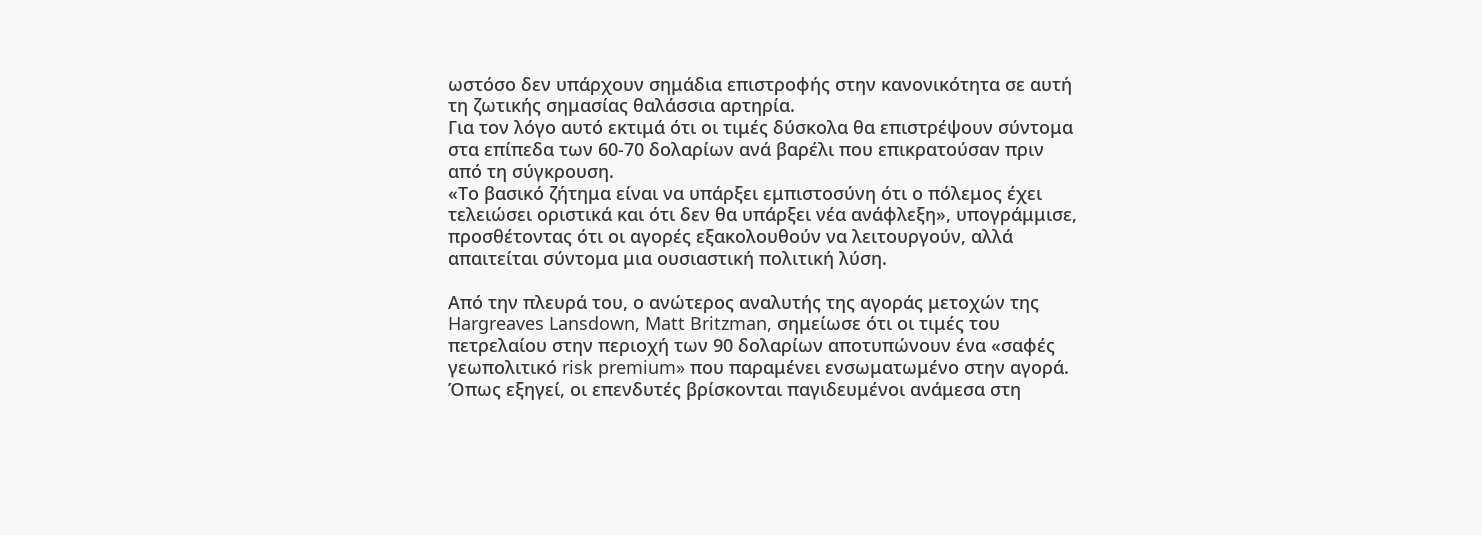ωστόσο δεν υπάρχουν σημάδια επιστροφής στην κανονικότητα σε αυτή τη ζωτικής σημασίας θαλάσσια αρτηρία.
Για τον λόγο αυτό εκτιμά ότι οι τιμές δύσκολα θα επιστρέψουν σύντομα στα επίπεδα των 60-70 δολαρίων ανά βαρέλι που επικρατούσαν πριν από τη σύγκρουση.
«Το βασικό ζήτημα είναι να υπάρξει εμπιστοσύνη ότι ο πόλεμος έχει τελειώσει οριστικά και ότι δεν θα υπάρξει νέα ανάφλεξη», υπογράμμισε, προσθέτοντας ότι οι αγορές εξακολουθούν να λειτουργούν, αλλά απαιτείται σύντομα μια ουσιαστική πολιτική λύση.

Από την πλευρά του, ο ανώτερος αναλυτής της αγοράς μετοχών της Hargreaves Lansdown, Matt Britzman, σημείωσε ότι οι τιμές του πετρελαίου στην περιοχή των 90 δολαρίων αποτυπώνουν ένα «σαφές γεωπολιτικό risk premium» που παραμένει ενσωματωμένο στην αγορά.
Όπως εξηγεί, οι επενδυτές βρίσκονται παγιδευμένοι ανάμεσα στη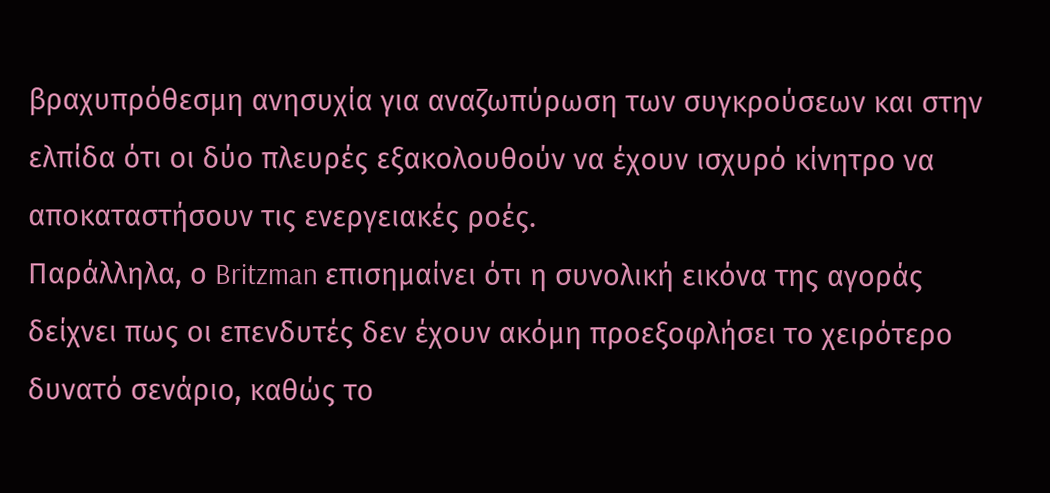βραχυπρόθεσμη ανησυχία για αναζωπύρωση των συγκρούσεων και στην ελπίδα ότι οι δύο πλευρές εξακολουθούν να έχουν ισχυρό κίνητρο να αποκαταστήσουν τις ενεργειακές ροές.
Παράλληλα, ο Britzman επισημαίνει ότι η συνολική εικόνα της αγοράς δείχνει πως οι επενδυτές δεν έχουν ακόμη προεξοφλήσει το χειρότερο δυνατό σενάριο, καθώς το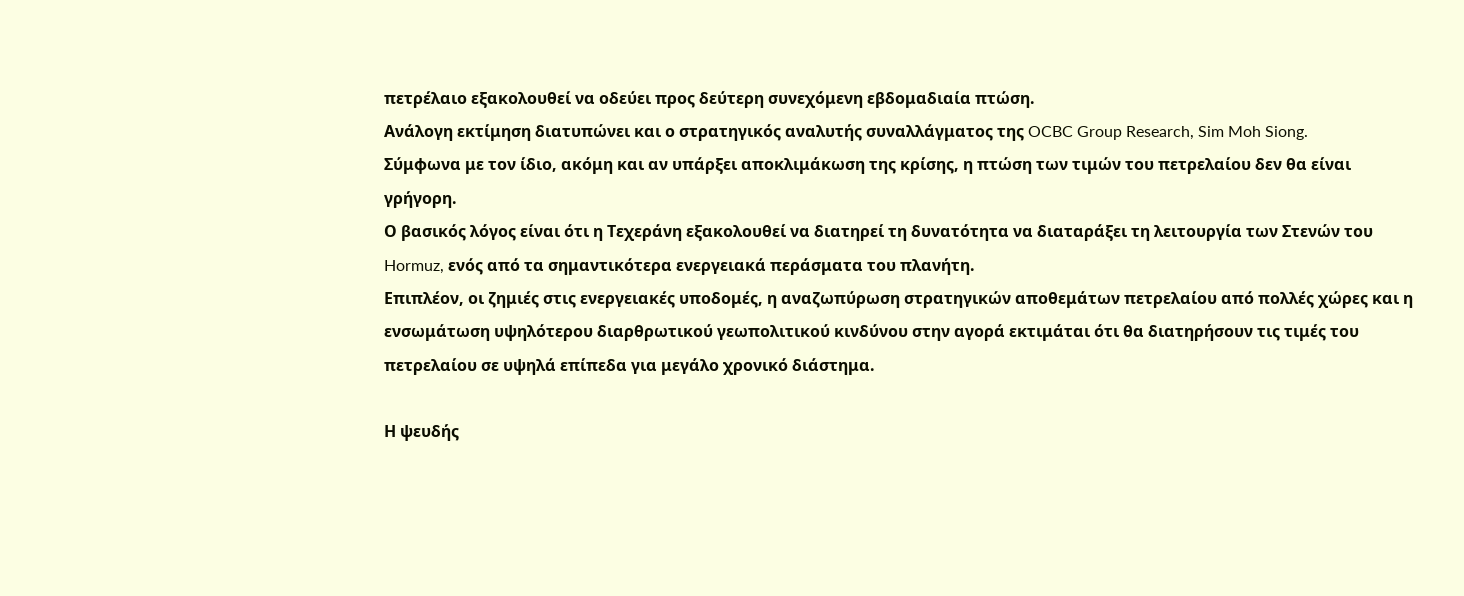πετρέλαιο εξακολουθεί να οδεύει προς δεύτερη συνεχόμενη εβδομαδιαία πτώση.
Ανάλογη εκτίμηση διατυπώνει και ο στρατηγικός αναλυτής συναλλάγματος της OCBC Group Research, Sim Moh Siong.
Σύμφωνα με τον ίδιο, ακόμη και αν υπάρξει αποκλιμάκωση της κρίσης, η πτώση των τιμών του πετρελαίου δεν θα είναι γρήγορη.
Ο βασικός λόγος είναι ότι η Τεχεράνη εξακολουθεί να διατηρεί τη δυνατότητα να διαταράξει τη λειτουργία των Στενών του Hormuz, ενός από τα σημαντικότερα ενεργειακά περάσματα του πλανήτη.
Επιπλέον, οι ζημιές στις ενεργειακές υποδομές, η αναζωπύρωση στρατηγικών αποθεμάτων πετρελαίου από πολλές χώρες και η ενσωμάτωση υψηλότερου διαρθρωτικού γεωπολιτικού κινδύνου στην αγορά εκτιμάται ότι θα διατηρήσουν τις τιμές του πετρελαίου σε υψηλά επίπεδα για μεγάλο χρονικό διάστημα.

Η ψευδής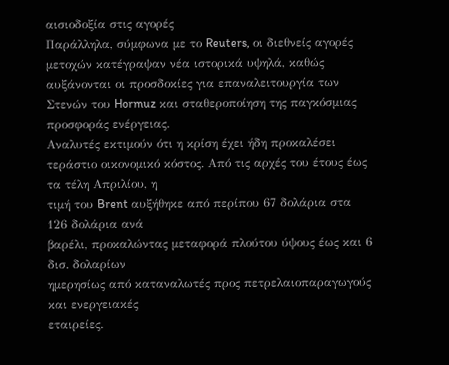αισιοδοξία στις αγορές
Παράλληλα, σύμφωνα με το Reuters, οι διεθνείς αγορές μετοχών κατέγραψαν νέα ιστορικά υψηλά, καθώς αυξάνονται οι προσδοκίες για επαναλειτουργία των Στενών του Hormuz και σταθεροποίηση της παγκόσμιας προσφοράς ενέργειας.
Αναλυτές εκτιμούν ότι η κρίση έχει ήδη προκαλέσει τεράστιο οικονομικό κόστος. Από τις αρχές του έτους έως τα τέλη Απριλίου, η
τιμή του Brent αυξήθηκε από περίπου 67 δολάρια στα 126 δολάρια ανά
βαρέλι, προκαλώντας μεταφορά πλούτου ύψους έως και 6 δισ. δολαρίων
ημερησίως από καταναλωτές προς πετρελαιοπαραγωγούς και ενεργειακές
εταιρείες.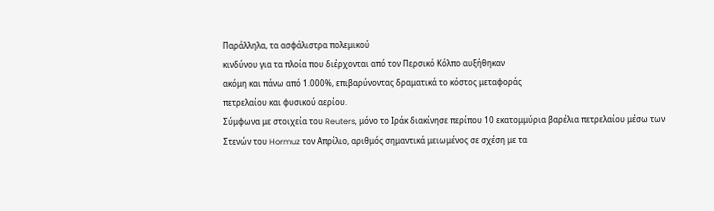Παράλληλα, τα ασφάλιστρα πολεμικού
κινδύνου για τα πλοία που διέρχονται από τον Περσικό Κόλπο αυξήθηκαν
ακόμη και πάνω από 1.000%, επιβαρύνοντας δραματικά το κόστος μεταφοράς
πετρελαίου και φυσικού αερίου.
Σύμφωνα με στοιχεία του Reuters, μόνο το Ιράκ διακίνησε περίπου 10 εκατομμύρια βαρέλια πετρελαίου μέσω των Στενών του Hormuz τον Απρίλιο, αριθμός σημαντικά μειωμένος σε σχέση με τα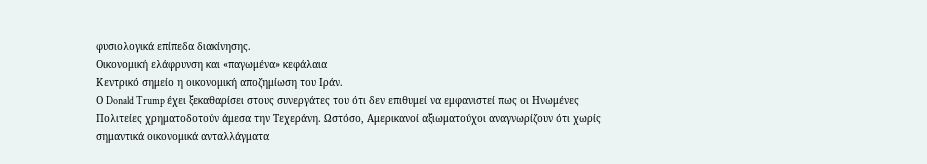φυσιολογικά επίπεδα διακίνησης.
Οικονομική ελάφρυνση και «παγωμένα» κεφάλαια
Κεντρικό σημείο η οικονομική αποζημίωση του Ιράν.
Ο Donald Trump έχει ξεκαθαρίσει στους συνεργάτες του ότι δεν επιθυμεί να εμφανιστεί πως οι Ηνωμένες Πολιτείες χρηματοδοτούν άμεσα την Τεχεράνη. Ωστόσο, Αμερικανοί αξιωματούχοι αναγνωρίζουν ότι χωρίς σημαντικά οικονομικά ανταλλάγματα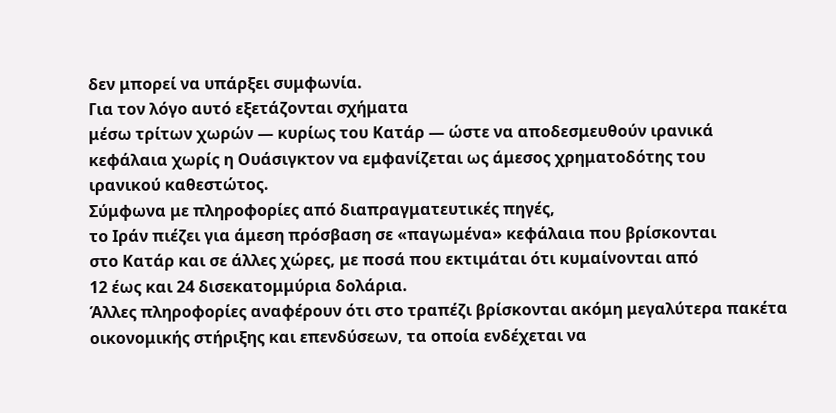δεν μπορεί να υπάρξει συμφωνία.
Για τον λόγο αυτό εξετάζονται σχήματα
μέσω τρίτων χωρών — κυρίως του Κατάρ — ώστε να αποδεσμευθούν ιρανικά
κεφάλαια χωρίς η Ουάσιγκτον να εμφανίζεται ως άμεσος χρηματοδότης του
ιρανικού καθεστώτος.
Σύμφωνα με πληροφορίες από διαπραγματευτικές πηγές,
το Ιράν πιέζει για άμεση πρόσβαση σε «παγωμένα» κεφάλαια που βρίσκονται
στο Κατάρ και σε άλλες χώρες, με ποσά που εκτιμάται ότι κυμαίνονται από
12 έως και 24 δισεκατομμύρια δολάρια.
Άλλες πληροφορίες αναφέρουν ότι στο τραπέζι βρίσκονται ακόμη μεγαλύτερα πακέτα οικονομικής στήριξης και επενδύσεων, τα οποία ενδέχεται να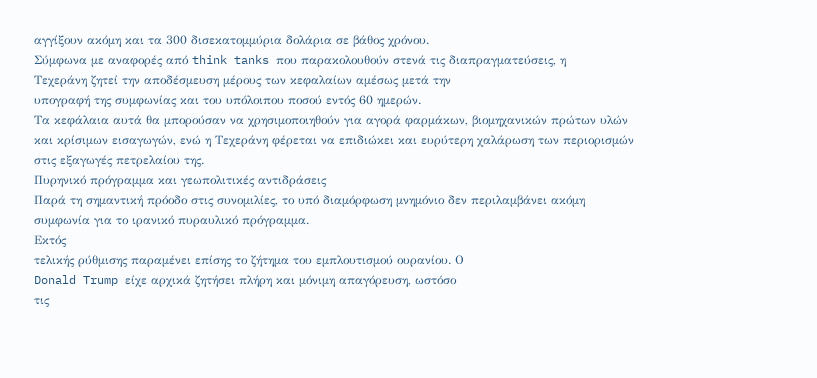αγγίξουν ακόμη και τα 300 δισεκατομμύρια δολάρια σε βάθος χρόνου.
Σύμφωνα με αναφορές από think tanks που παρακολουθούν στενά τις διαπραγματεύσεις, η
Τεχεράνη ζητεί την αποδέσμευση μέρους των κεφαλαίων αμέσως μετά την
υπογραφή της συμφωνίας και του υπόλοιπου ποσού εντός 60 ημερών.
Τα κεφάλαια αυτά θα μπορούσαν να χρησιμοποιηθούν για αγορά φαρμάκων, βιομηχανικών πρώτων υλών και κρίσιμων εισαγωγών, ενώ η Τεχεράνη φέρεται να επιδιώκει και ευρύτερη χαλάρωση των περιορισμών στις εξαγωγές πετρελαίου της.
Πυρηνικό πρόγραμμα και γεωπολιτικές αντιδράσεις
Παρά τη σημαντική πρόοδο στις συνομιλίες, το υπό διαμόρφωση μνημόνιο δεν περιλαμβάνει ακόμη συμφωνία για το ιρανικό πυραυλικό πρόγραμμα.
Εκτός
τελικής ρύθμισης παραμένει επίσης το ζήτημα του εμπλουτισμού ουρανίου. Ο
Donald Trump είχε αρχικά ζητήσει πλήρη και μόνιμη απαγόρευση, ωστόσο
τις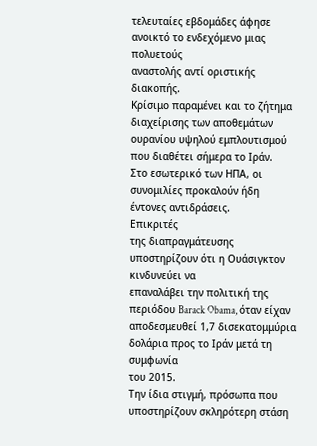τελευταίες εβδομάδες άφησε ανοικτό το ενδεχόμενο μιας πολυετούς
αναστολής αντί οριστικής διακοπής.
Κρίσιμο παραμένει και το ζήτημα διαχείρισης των αποθεμάτων ουρανίου υψηλού εμπλουτισμού που διαθέτει σήμερα το Ιράν.
Στο εσωτερικό των ΗΠΑ, οι συνομιλίες προκαλούν ήδη έντονες αντιδράσεις.
Επικριτές
της διαπραγμάτευσης υποστηρίζουν ότι η Ουάσιγκτον κινδυνεύει να
επαναλάβει την πολιτική της περιόδου Barack Obama, όταν είχαν
αποδεσμευθεί 1,7 δισεκατομμύρια δολάρια προς το Ιράν μετά τη συμφωνία
του 2015.
Την ίδια στιγμή, πρόσωπα που υποστηρίζουν σκληρότερη στάση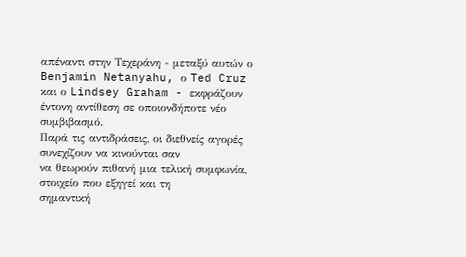απέναντι στην Τεχεράνη - μεταξύ αυτών ο Benjamin Netanyahu, ο Ted Cruz και ο Lindsey Graham - εκφράζουν έντονη αντίθεση σε οποιονδήποτε νέο συμβιβασμό.
Παρά τις αντιδράσεις, οι διεθνείς αγορές συνεχίζουν να κινούνται σαν
να θεωρούν πιθανή μια τελική συμφωνία, στοιχείο που εξηγεί και τη
σημαντική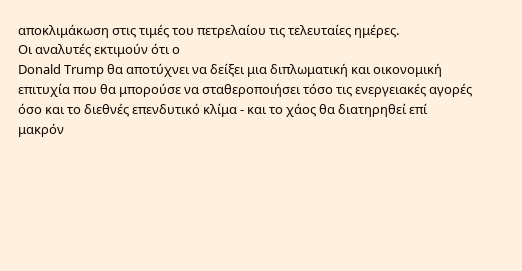αποκλιμάκωση στις τιμές του πετρελαίου τις τελευταίες ημέρες.
Οι αναλυτές εκτιμούν ότι ο
Donald Trump θα αποτύχνει να δείξει μια διπλωματική και οικονομική
επιτυχία που θα μπορούσε να σταθεροποιήσει τόσο τις ενεργειακές αγορές
όσο και το διεθνές επενδυτικό κλίμα - και το χάος θα διατηρηθεί επί
μακρόν